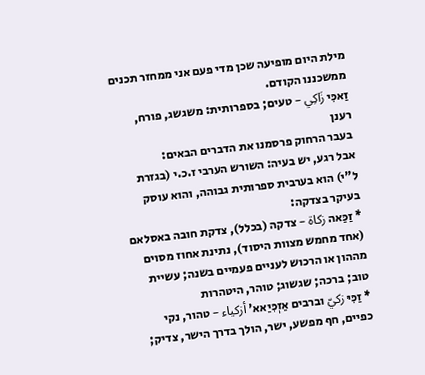מילת היום מופיעה שכן מדי פעם אני ממחזר תכנים ממשכננו הקודם.
זַאכִּי زَاكِي – טעים; בספרותית: משגשג, פורח, רענן
בעבר הרחוק פרסמנו את הדברים הבאים:
אבל רגע, יש בעיה: השורש הערבי ז.כ.י (בגזרת ל"י) הוא בערבית ספרותית גבוהה, והוא עוסק בעיקר בצדקה:
* זַכַּאה زكاة – צדקה (בכלל), צדקת חובה באסלאם (אחד מחמש מצוות היסוד), נתינת אחוז מסוים מההון או הרכוש לעניים פעמיים בשנה; עשיית טוב; ברכה; שגשוג; טוהר, היטהרות
* זַכִּיּ زكيّ וברבים אַזְכִּיַאא' أزكياء – טהור, נקי כפיים, חף מפשע, ישר, הולך בדרך הישר, צדיק;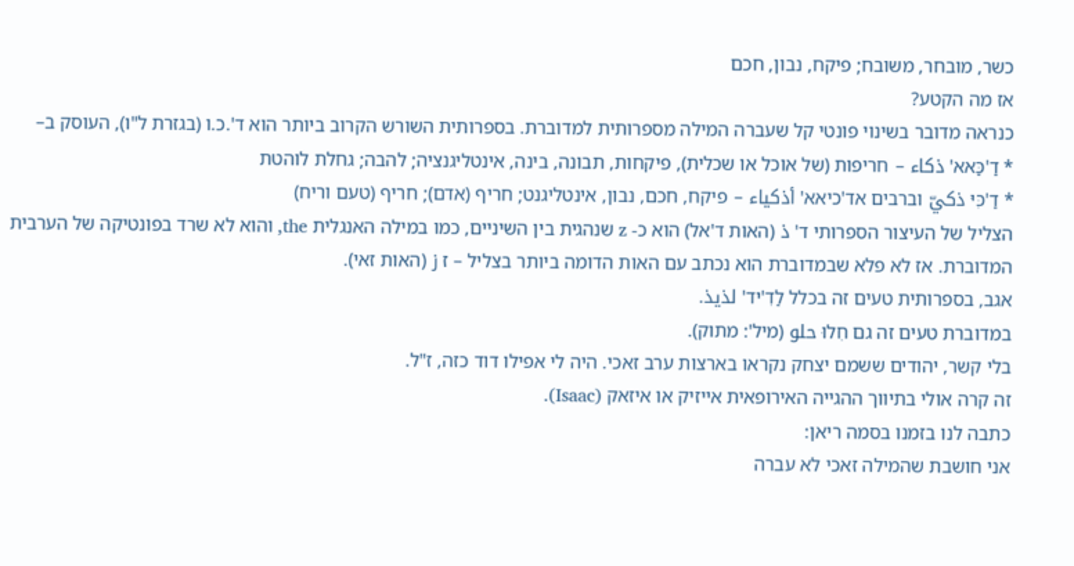כשר, מובחר, משובח; פיקח, נבון, חכם
אז מה הקטע?
כנראה מדובר בשינוי פונטי קל שעברה המילה מספרותית למדוברת. בספרותית השורש הקרוב ביותר הוא ד'.כ.ו (בגזרת ל"ו), העוסק ב–
* דַ'כַּאא' ذكاء – חריפות (של אוכל או שכלית), פיקחות, תבונה, בינה, אינטליגנציה; להבה; גחלת לוהטת
* דַ'כִּיּ ذكيّ וברבים אד'כיאא' أذكياء – פיקח, חכם, נבון, אינטליגנט; חריף (אדם); חריף (טעם וריח)
הצליל של העיצור הספרותי ד' ذ (האות ד'אל) הוא כ- z שנהגית בין השיניים, כמו במילה האנגלית the, והוא לא שרד בפונטיקה של הערבית המדוברת. אז לא פלא שבמדוברת הוא נכתב עם האות הדומה ביותר בצליל – ז ز (האות זאי).
אגב, בספרותית טעים זה בכלל לַדִ'יד' لذيذ.
במדוברת טעים זה גם חִלוּ حلو (מיל': מתוק).
בלי קשר, יהודים ששמם יצחק נקראו בארצות ערב זאכי. היה לי אפילו דוד כזה, ז"ל.
זה קרה אולי בתיווך ההגייה האירופאית אייזיק או איזאק (Isaac).
כתבה לנו בזמנו בסמה ריאן:
אני חושבת שהמילה זאכי לא עברה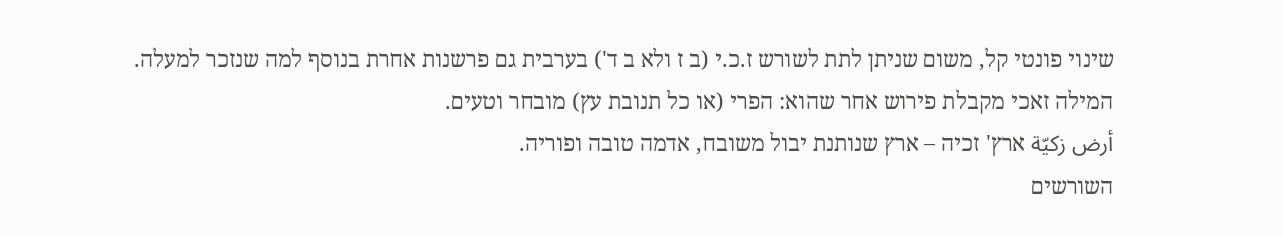שינוי פונטי קל, משום שניתן לתת לשורש ז.כ.י (ב ז ולא ב ד') בערבית גם פרשנות אחרת בנוסף למה שנזכר למעלה.
המילה זאכי מקבלת פירוש אחר שהוא: הפרי (או כל תנובת עץ) מובחר וטעים.
أرض زكيّة ארץ' זכיה – ארץ שנותנת יבול משובח, אדמה טובה ופוריה.
השורשים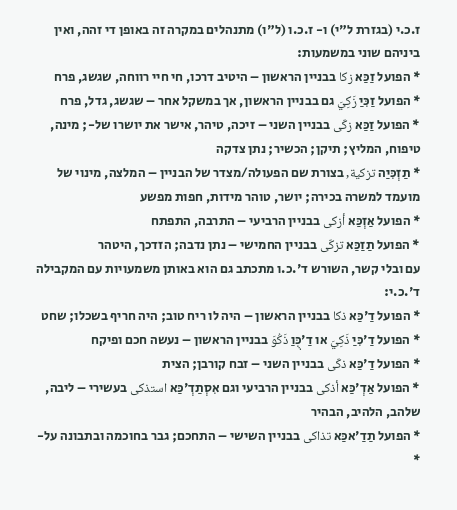ז.כ.י (בגזרת ל"י) ו- ז.כ.ו (ל"ו) מתנהלים במקרה זה באופן די זהה, ואין ביניהם שוני במשמעות:
* הפועל זַכַּא زكا בבניין הראשון – היטיב דרכו, חי חיי רווחה, שגשג, פרח
* הפועל זַכִּיַ زَكِيَ גם בבניין הראשון, אך במשקל אחר – שגשג, גדל, פרח
* הפועל זַכַּא زكّى בבניין השני – זיכה, טיהר, אישר את יושרו של-; מינה, טיפוח, המליץ; תיקן; הכשיר; נתן צדקה
* תַזְכִּיַה تزكية, בצורת שם הפעולה/מצדר של הבניין – המלצה, מינוי של מועמד למשרה בכירה; יושר, טוהר מידות, חפות מפשע
* הפועל אַזְכַּא أزكى בבניין הרביעי – התרבה, התפתח
* הפועל תַזַכַּא تزكّى בבניין החמישי – נתן נדבה; הזדכך, היטהר
עם ובלי קשר, השורש ד'.כ.ו מתכתב גם הוא באותן משמעויות עם המקבילה ד'.כ.י:
* הפועל דַ'כַּא ذكا בבניין הראשון – היה לו ריח טוב; היה חריף בשכלו; שחט
* הפועל דַ'כִּיַ ذَكِيَ או דַ'כֻּוַ ذَكُوَ בבניין הראשון – נעשה חכם ופיקח
* הפועל דַ'כַּא ذكّى בבניין השני – זבח קורבן; הצית
* הפועל אַדְ'כַּא أذكى בבניין הרביעי וגם אִסְתַדְ'כַּא استذكى בעשירי – ליבה, שלהב, הלהיב, הבהיר
* הפועל תַדַ'אכַּא تذاكى בבניין השישי – התחכם; גבר בחוכמה ובתבונה על-
*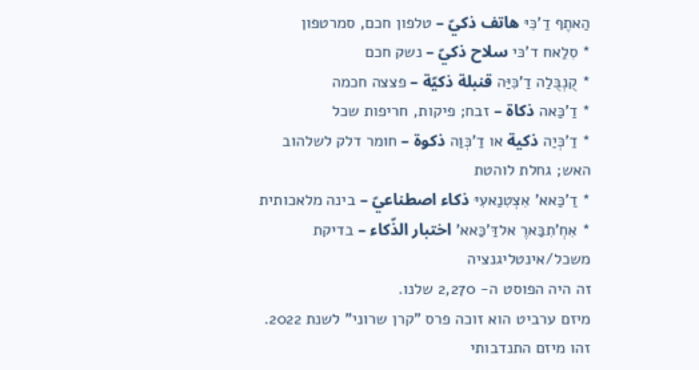הַאתֶף דַ'כִּיּ هاتف ذكيّ – טלפון חכם, סמרטפון
* סִלַאח ד'כּי سلاح ذكيّ – נשק חכם
* קֻנְבֻּלַה דַ'כִּיַּה قنبلة ذكيّة – פצצה חכמה
* דַ'כַּאה ذكاة – זבח; פיקות, חריפות שכל
* דַ'כְּיַה ذكية או דַ'כְּוַה ذكوة – חומר דלק לשלהוב האש; גחלת לוהטת
* דַ'כַּאא' אִצְטִנַאעִיּ ذكاء اصطناعيّ – בינה מלאכותית
* אִחְ'תִבַּארֶ אלדַּ'כַּאא' اختبار الذّكاء – בדיקת משכל/אינטליגנציה
זה היה הפוסט ה- 2,270 שלנו.
מיזם ערביט הוא זוכה פרס "קרן שרוני" לשנת 2022.
זהו מיזם התנדבותי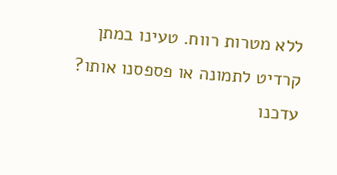ללא מטרות רווח. טעינו במתן קרדיט לתמונה או פספסנו אותו? עדכנו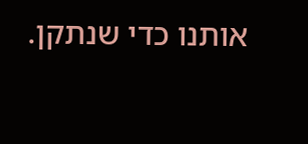אותנו כדי שנתקן.